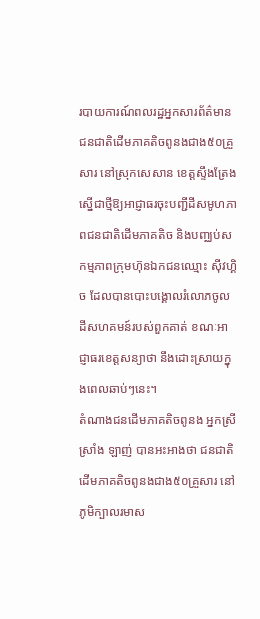របាយការណ៍ពលរដ្ឋអ្នកសារព័ត៌មាន
ជនជាតិដើមភាគតិចពូនងជាង៥០គ្រួសារ នៅស្រុកសេសាន ខេត្តស្ទឹងត្រែង ស្នើជាថ្មីឱ្យអាជ្ញាធរចុះបញ្ជីដីសមូហភាពជនជាតិដើមភាគតិច និងបញ្ឈប់សកម្មភាពក្រុមហ៊ុនឯកជនឈ្មោះ ស៊ីវហ្គិច ដែលបានបោះបង្គោលរំលោភចូលដីសហគមន៍របស់ពួកគាត់ ខណៈអាជ្ញាធរខេត្តសន្យាថា នឹងដោះស្រាយក្នុងពេលឆាប់ៗនេះ។
តំណាងជនដើមភាគតិចពូនង អ្នកស្រី ស្រាំង ឡាញ់ បានអះអាងថា ជនជាតិដើមភាគតិចពូនងជាង៥០គ្រួសារ នៅភូមិក្បាលរមាស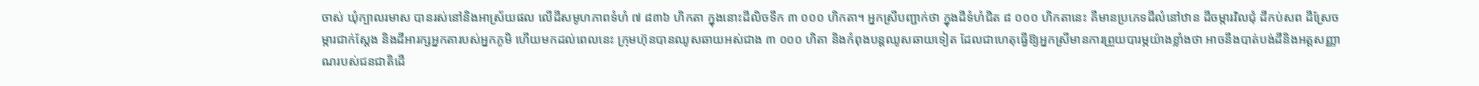ចាស់ ឃុំក្បាលរមាស បានរស់នៅនិងអាស្រ័យផល លើដីសមូហភាពទំហំ ៧ ៨៣៦ ហិកតា ក្នុងនោះដីលិចទឹក ៣ ០០០ ហិកតា។ អ្នកស្រីបញ្ជាក់ថា ក្នុងដីទំហំជិត ៨ ០០០ ហិកតានេះ គឺមានប្រភេទដីលំនៅឋាន ដីចម្ការវិលជុំ ដីកប់សព ដីស្រែចម្ការជាក់ស្តែង និងដីអារក្សអ្នកតារបស់អ្នកភូមិ ហើយមកដល់ពេលនេះ ក្រុមហ៊ុនបានឈូសឆាយអស់ជាង ៣ ០០០ ហិតា និងកំពុងបន្ដឈូសឆាយទៀត ដែលជាហេតុធ្វើឱ្យអ្នកស្រីមានការព្រួយបារម្ភយ៉ាងខ្លាំងថា អាចនឹងបាត់បង់ដីនិងអត្ដសញ្ញាណរបស់ជនជាតិដើ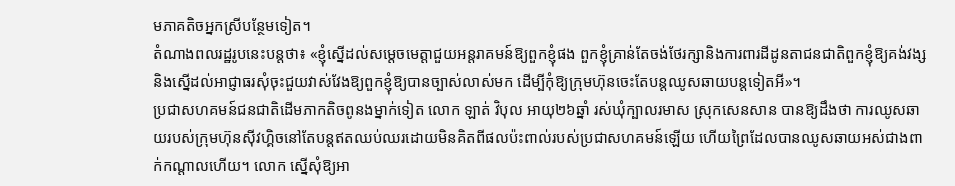មភាគតិចអ្នកស្រីបន្ថែមទៀត។
តំណាងពលរដ្ឋរូបនេះបន្ដថា៖ «ខ្ញុំស្នើដល់សម្ដេចមេត្ដាជួយអន្ដរាគមន៍ឱ្យពួកខ្ញុំផង ពួកខ្ញុំគ្រាន់តែចង់ថែរក្សានិងការពារដីដូនតាជនជាតិពួកខ្ញុំឱ្យគង់វង្ស និងស្នើដល់អាជ្ញាធរសុំចុះជួយវាស់វែងឱ្យពួកខ្ញុំឱ្យបានច្បាស់លាស់មក ដើម្បីកុំឱ្យក្រុមហ៊ុនចេះតែបន្ដឈូសឆាយបន្ដទៀតអី»។
ប្រជាសហគមន៍ជនជាតិដើមភាកតិចពូនងម្នាក់ទៀត លោក ឡាត់ វិបុល អាយុ២៦ឆ្នាំ រស់ឃុំក្បាលរមាស ស្រុកសេនសាន បានឱ្យដឹងថា ការឈូសឆាយរបស់ក្រុមហ៊ុនស៊ីវហ្គិចនៅតែបន្ដឥតឈប់ឈរដោយមិនគិតពីផលប៉ះពាល់របស់ប្រជាសហគមន៍ឡើយ ហើយព្រៃដែលបានឈូសឆាយអស់ជាងពាក់កណ្ដាលហើយ។ លោក ស្នើសុំឱ្យអា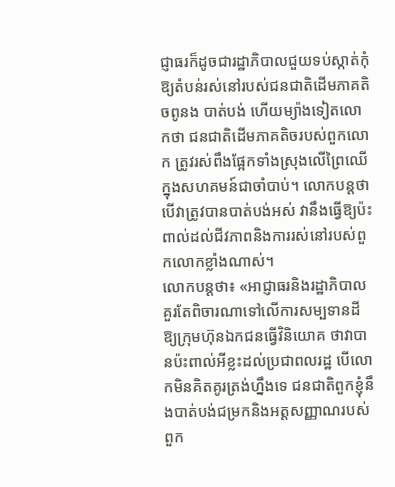ជ្ញាធរក៏ដូចជារដ្ឋាភិបាលជួយទប់ស្កាត់កុំឱ្យតំបន់រស់នៅរបស់ជនជាតិដើមភាគតិចពូនង បាត់បង់ ហើយម្យ៉ាងទៀតលោកថា ជនជាតិដើមភាគតិចរបស់ពួកលោក ត្រូវរស់ពឹងផ្អែកទាំងស្រុងលើព្រៃឈើក្នុងសហគមន៍ជាចាំបាប់។ លោកបន្តថា បើវាត្រូវបានបាត់បង់អស់ វានឹងធ្វើឱ្យប៉ះពាល់ដល់ជីវភាពនិងការរស់នៅរបស់ពួកលោកខ្លាំងណាស់។
លោកបន្ដថា៖ «អាជ្ញាធរនិងរដ្ឋាភិបាលគួរតែពិចារណាទៅលើការសម្បទានដីឱ្យក្រុមហ៊ុនឯកជនធ្វើវិនិយោគ ថាវាបានប៉ះពាល់អីខ្លះដល់ប្រជាពលរដ្ឋ បើលោកមិនគិតគូរត្រង់ហ្នឹងទេ ជនជាតិពួកខ្ញុំនឹងបាត់បង់ជម្រកនិងអត្ដសញ្ញាណរបស់ពួក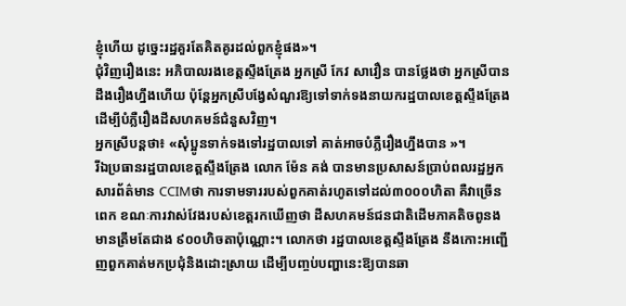ខ្ញុំហើយ ដូច្នេះរដ្ឋគួរតែគិតគូរដល់ពួកខ្ញុំផង»។
ជុំវិញរឿងនេះ អភិបាលរងខេត្តស្ទឹងត្រែង អ្នកស្រី កែវ សាវឿន បានថ្លែងថា អ្នកស្រីបានដឹងរឿងហ្នឹងហើយ ប៉ុន្ដែអ្នកស្រីបង្វែសំណួរឱ្យទៅទាក់ទងនាយករដ្ឋបាលខេត្តស្ទឹងត្រែងដើម្បីបំភ្លឺរឿងដីសហគមន៍ជំនួសវិញ។
អ្នកស្រីបន្ដថា៖ «សុំប្អូនទាក់ទងទៅរដ្ឋបាលទៅ គាត់អាចបំភ្លឺរឿងហ្នឹងបាន »។
រីឯប្រធានរដ្ឋបាលខេត្តស្ទឹងត្រែង លោក ម៉ែន គង់ បានមានប្រសាសន៍ប្រាប់ពលរដ្ឋអ្នកសារព័ត៌មាន CCIMថា ការទាមទាររបស់ពួកគាត់រហូតទៅដល់៣០០០ហិតា គឺវាច្រើនពេក ខណៈការវាស់វែងរបស់ខេត្តរកឃើញថា ដីសហគមន៍ជនជាតិដើមភាគតិចពូនងមានត្រឹមតែជាង ៩០០ហិចតាប៉ុណ្ណោះ។ លោកថា រដ្ឋបាលខេត្តស្ទឹងត្រែង នឹងកោះអញ្ជើញពួកគាត់មកប្រជុំនិងដោះស្រាយ ដើម្បីបញ្ចប់បញ្ហានេះឱ្យបានឆា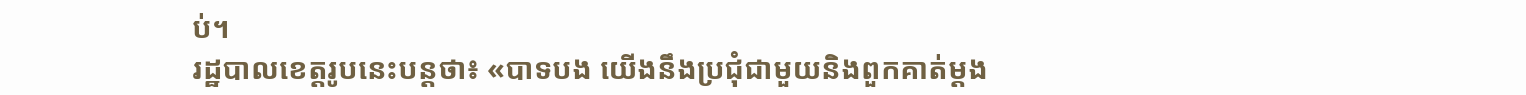ប់។
រដ្ឋបាលខេត្តរូបនេះបន្ដថា៖ «បាទបង យើងនឹងប្រជុំជាមួយនិងពួកគាត់ម្ដង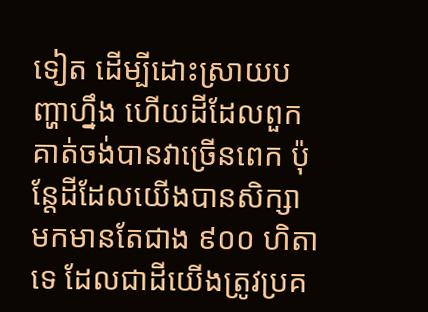ទៀត ដើម្បីដោះស្រាយបញ្ហាហ្នឹង ហើយដីដែលពួកគាត់ចង់បានវាច្រើនពេក ប៉ុន្ដែដីដែលយើងបានសិក្សាមកមានតែជាង ៩០០ ហិតាទេ ដែលជាដីយើងត្រូវប្រគ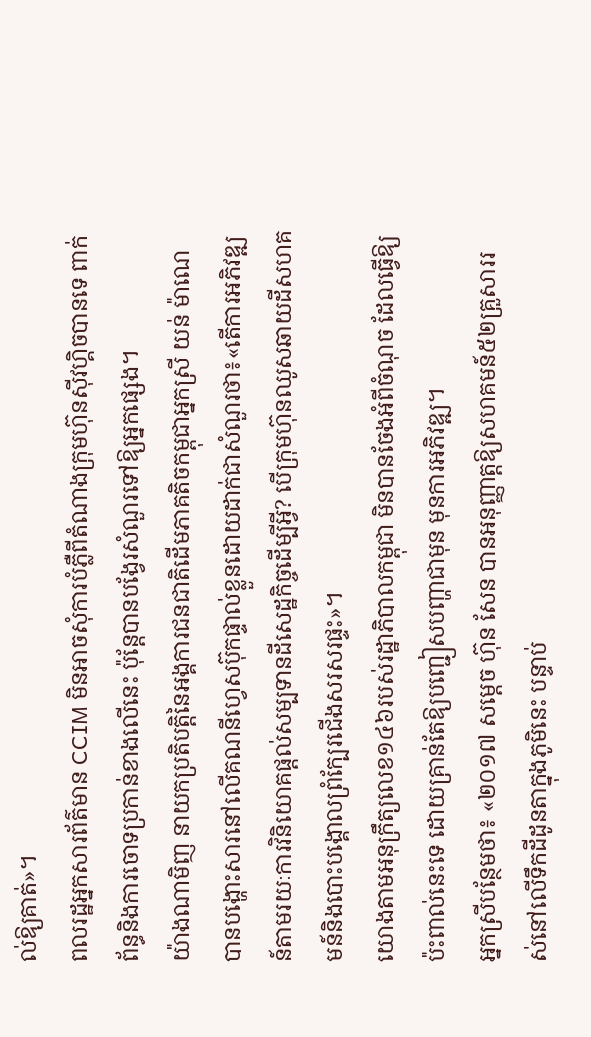ល់ឱ្យគាត់»។
ពលរដ្ឋអ្នកសារព័ត៌មាន CCIM មិនអាចសុំការបំភ្លឺពីតំណាងក្រុមហ៊ុនស៊ីវហ្គិចបានទេ ពាក់ព័ន្ធនិងការចោទប្រកាន់ខាងលើនេះ ប៉ុន្តែបានបង្វែរសំណួរទៅឱ្យអ្នកផ្សេង។
យ៉ាងណាមិញ នាយកប្រតិបត្តិនៃអង្គការជនជាតិដើមភាគតិចកម្ពុជាអ្នកស្រី យន់ ម៉ាណេ បានបង្ហោះសារនៅលើគណនីហ្វេសប៊ុកផ្ទាល់ខ្លួនដោយដាក់ជាសំណួរថា៖«តើការអភិវឌ្ឍន៍តាមរយៈការវិនិយោគផ្ដល់សម្បទានដីសេដ្ឋកិច្ចដើម្បីអ្វី? បើក្រុមហ៊ុនឈូសឆាយដីសហគមន៍និងបោះបង្គោលព្រំក្បែរជើងសរសរផ្ទះ»។
យោងតាមអនុក្រឹត្យលេខ១៤៦របស់រដ្ឋាភិបាលកម្ពុជា មិនបានចែងអំពីចំណុច ដែលធ្វើឱ្យប៉ះពាល់នេះទេ ដោយគ្រាន់តែឱ្យបញ្ជៀសបញ្ហាជាមុន មុនការអភិវឌ្ឍ។
អ្នកស្រីបន្ថែមថា៖ «២០១៧ សម្ដេច ហ៊ុន សែន បានអនុញ្ញាត្ដឱ្យសហគមន៍៥២គ្រួសាររស់នៅលើទឹកដីដូនតាក្នុងភូមិនេះ បន្ទាប់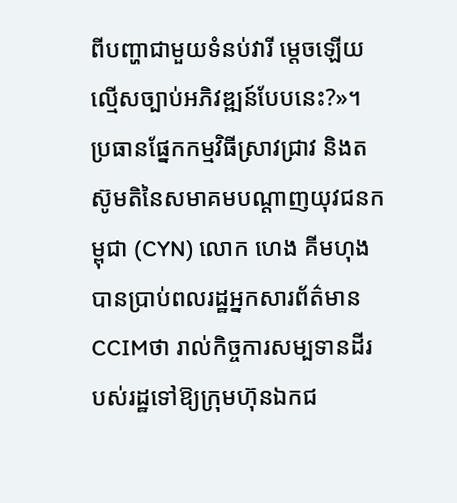ពីបញ្ហាជាមួយទំនប់វារី ម្ដេចឡើយល្មើសច្បាប់អភិវឌ្ឍន៍បែបនេះ?»។
ប្រធានផ្នែកកម្មវិធីស្រាវជ្រាវ និងតស៊ូមតិនៃសមាគមបណ្ដាញយុវជនកម្ពុជា (CYN) លោក ហេង គីមហុង បានប្រាប់ពលរដ្ឋអ្នកសារព័ត៌មានCCIMថា រាល់កិច្ចការសម្បទានដីរបស់រដ្ឋទៅឱ្យក្រុមហ៊ុនឯកជ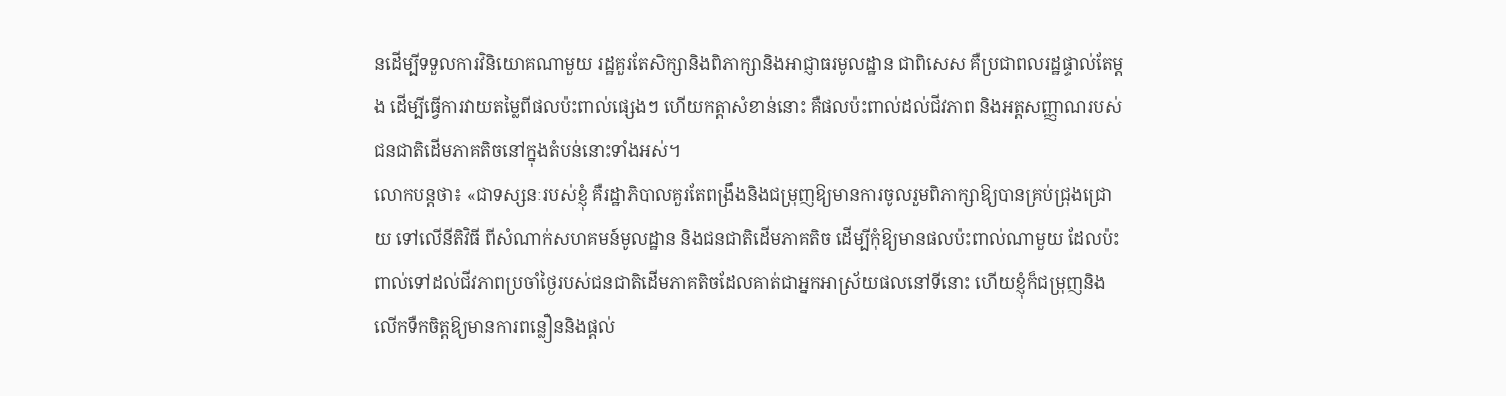នដើម្បីទទួលការវិនិយោគណាមួយ រដ្ឋគួរតែសិក្សានិងពិភាក្សានិងអាជ្ញាធរមូលដ្ឋាន ជាពិសេស គឺប្រជាពលរដ្ឋផ្ទាល់តែម្ដង ដើម្បីធ្វើការវាយតម្លៃពីផលប៉ះពាល់ផ្សេងៗ ហើយកត្ដាសំខាន់នោះ គឺផលប៉ះពាល់ដល់ជីវភាព និងអត្ដសញ្ញាណរបស់ជនជាតិដើមភាគតិចនៅក្នុងតំបន់នោះទាំងអស់។
លោកបន្ដថា៖ «ជាទស្សនៈរបស់ខ្ញុំ គឺរដ្ឋាភិបាលគួរតែពង្រឹងនិងជម្រុញឱ្យមានការចូលរួមពិភាក្សាឱ្យបានគ្រប់ជ្រុងជ្រោយ ទៅលើនីតិវិធី ពីសំណាក់សហគមន៍មូលដ្ឋាន និងជនជាតិដើមភាគតិច ដើម្បីកុំឱ្យមានផលប៉ះពាល់ណាមួយ ដែលប៉ះពាល់ទៅដល់ជីវភាពប្រចាំថ្ងៃរបស់ជនជាតិដើមភាគតិចដែលគាត់ជាអ្នកអាស្រ័យផលនៅទីនោះ ហើយខ្ញុំក៏ជម្រុញនិងលើកទឺកចិត្តឱ្យមានការពន្លឿននិងផ្ដល់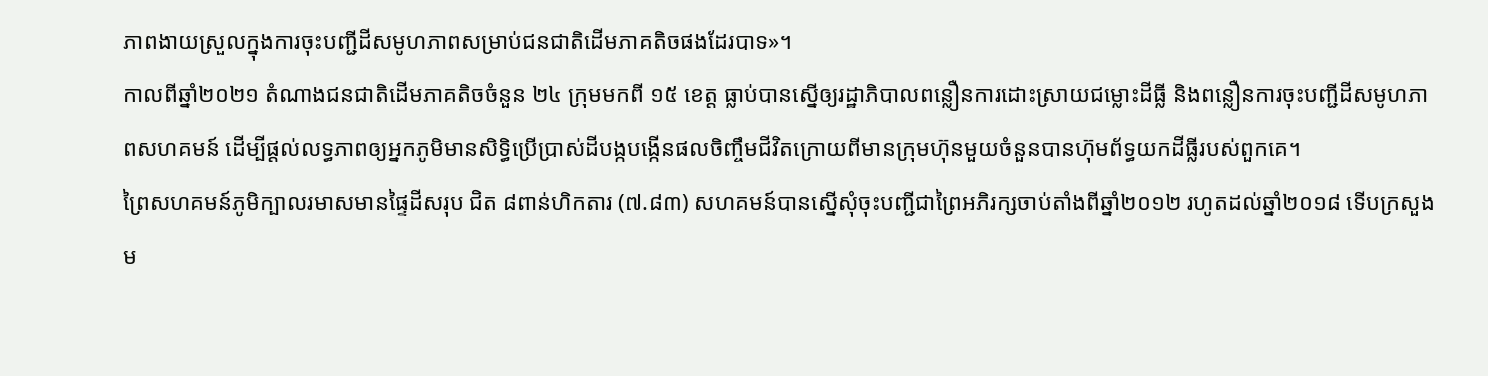ភាពងាយស្រួលក្នុងការចុះបញ្ជីដីសមូហភាពសម្រាប់ជនជាតិដើមភាគតិចផងដែរបាទ»។
កាលពីឆ្នាំ២០២១ តំណាងជនជាតិដើមភាគតិចចំនួន ២៤ ក្រុមមកពី ១៥ ខេត្ត ធ្លាប់បានស្នើឲ្យរដ្ឋាភិបាលពន្លឿនការដោះស្រាយជម្លោះដីធ្លី និងពន្លឿនការចុះបញ្ជីដីសមូហភាពសហគមន៍ ដើម្បីផ្ដល់លទ្ធភាពឲ្យអ្នកភូមិមានសិទ្ធិប្រើប្រាស់ដីបង្កបង្កើនផលចិញ្ចឹមជីវិតក្រោយពីមានក្រុមហ៊ុនមួយចំនួនបានហ៊ុមព័ទ្ធយកដីធ្លីរបស់ពួកគេ។
ព្រៃសហគមន៍ភូមិក្បាលរមាសមានផ្ទៃដីសរុប ជិត ៨ពាន់ហិកតារ (៧.៨៣) សហគមន៍បានស្នើសុំចុះបញ្ជីជាព្រៃអភិរក្សចាប់តាំងពីឆ្នាំ២០១២ រហូតដល់ឆ្នាំ២០១៨ ទើបក្រសួងម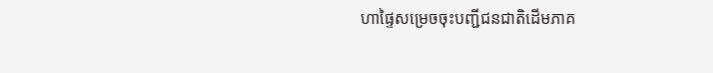ហាផ្ទៃសម្រេចចុះបញ្ជីជនជាតិដើមភាគ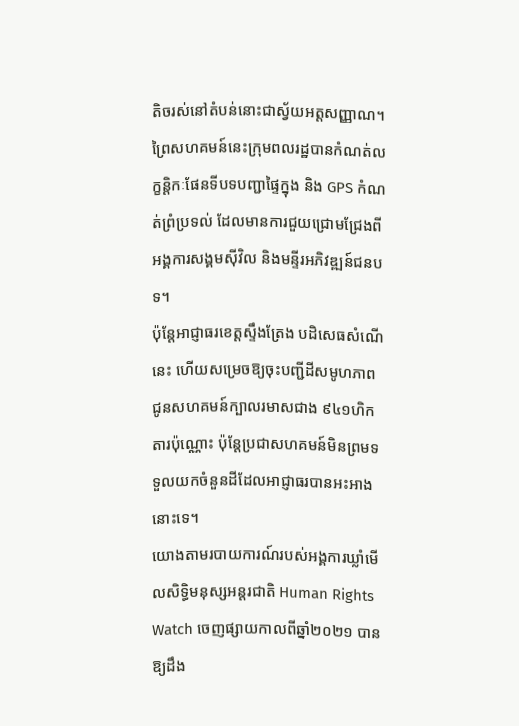តិចរស់នៅតំបន់នោះជាស្វ័យអត្តសញ្ញាណ។ ព្រៃសហគមន៍នេះក្រុមពលរដ្ឋបានកំណត់លក្ខន្តិកៈផែនទីបទបញ្ជាផ្ទៃក្នុង និង GPS កំណត់ព្រំប្រទល់ ដែលមានការជួយជ្រោមជ្រែងពីអង្គការសង្គមស៊ីវិល និងមន្ទីរអភិវឌ្ឍន៍ជនបទ។
ប៉ុន្តែអាជ្ញាធរខេត្តស្ទឹងត្រែង បដិសេធសំណើនេះ ហើយសម្រេចឱ្យចុះបញ្ជីដីសមូហភាព ជូនសហគមន៍ក្បាលរមាសជាង ៩៤១ហិកតារប៉ុណ្ណោះ ប៉ុន្ដែប្រជាសហគមន៍មិនព្រមទទួលយកចំនួនដីដែលអាជ្ញាធរបានអះអាងនោះទេ។
យោងតាមរបាយការណ៍របស់អង្គការឃ្លាំមើលសិទ្ធិមនុស្សអន្តរជាតិ Human Rights Watch ចេញផ្សាយកាលពីឆ្នាំ២០២១ បានឱ្យដឹង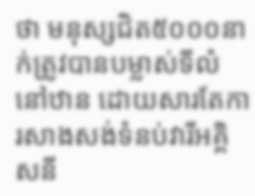ថា មនុស្សជិត៥០០០នាក់ត្រូវបានបម្លាស់ទីលំនៅឋាន ដោយសារតែការសាងសង់ទំនប់វារីអគ្គិសនី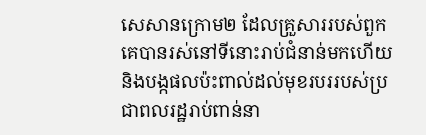សេសានក្រោម២ ដែលគ្រួសាររបស់ពួកគេបានរស់នៅទីនោះរាប់ជំនាន់មកហើយ និងបង្កផលប៉ះពាល់ដល់មុខរបររបស់ប្រជាពលរដ្ឋរាប់ពាន់នា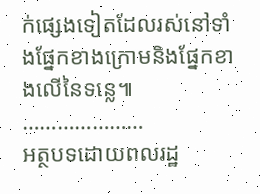ក់ផ្សេងទៀតដែលរស់នៅទាំងផ្នែកខាងក្រោមនិងផ្នែកខាងលើនៃទន្លេ៕
…………………
អត្ថបទដោយពលរដ្ឋ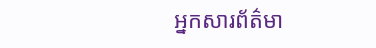អ្នកសារព័ត៌មា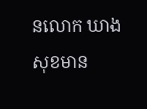នលោក ឃាង សុខមាន